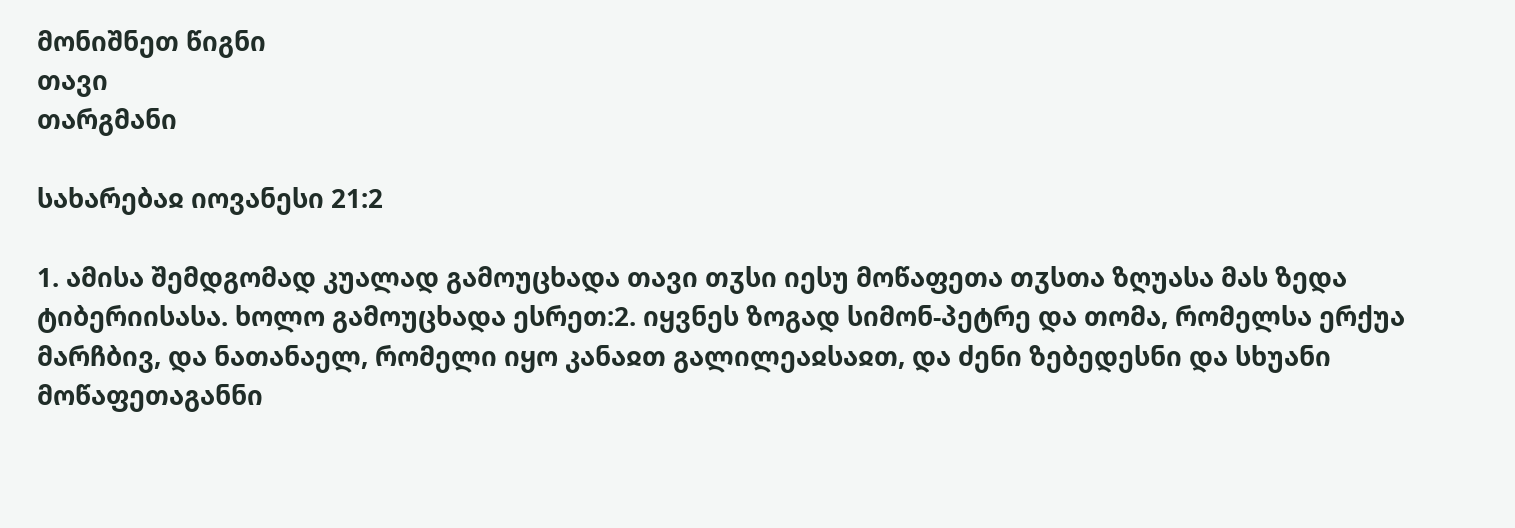მონიშნეთ წიგნი
თავი
თარგმანი

სახარებაჲ იოვანესი 21:2

1. ამისა შემდგომად კუალად გამოუცხადა თავი თჳსი იესუ მოწაფეთა თჳსთა ზღუასა მას ზედა ტიბერიისასა. ხოლო გამოუცხადა ესრეთ:2. იყვნეს ზოგად სიმონ-პეტრე და თომა, რომელსა ერქუა მარჩბივ, და ნათანაელ, რომელი იყო კანაჲთ გალილეაჲსაჲთ, და ძენი ზებედესნი და სხუანი მოწაფეთაგანნი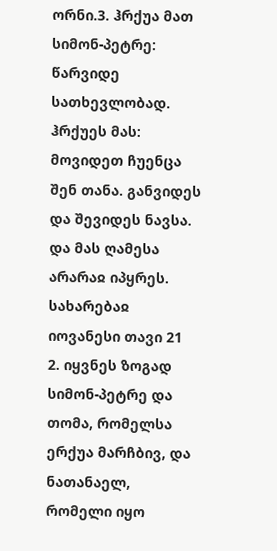ორნი.3. ჰრქუა მათ სიმონ-პეტრე: წარვიდე სათხევლობად. ჰრქუეს მას: მოვიდეთ ჩუენცა შენ თანა. განვიდეს და შევიდეს ნავსა. და მას ღამესა არარაჲ იპყრეს.
სახარებაჲ იოვანესი თავი 21
2. იყვნეს ზოგად სიმონ-პეტრე და თომა, რომელსა ერქუა მარჩბივ, და ნათანაელ, რომელი იყო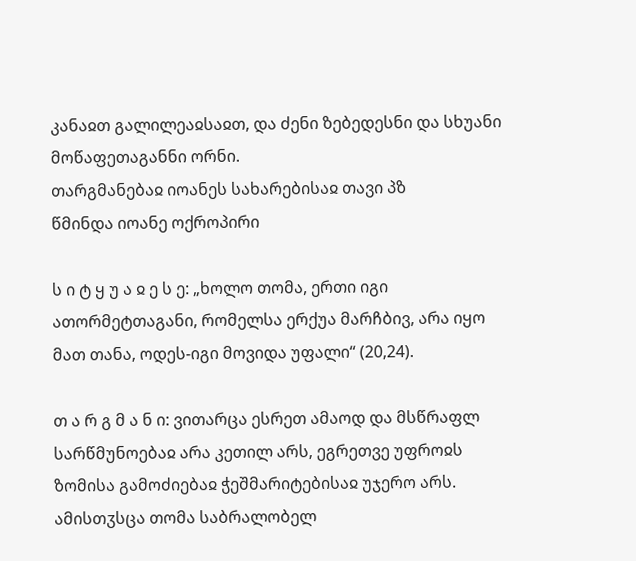კანაჲთ გალილეაჲსაჲთ, და ძენი ზებედესნი და სხუანი მოწაფეთაგანნი ორნი.
თარგმანებაჲ იოანეს სახარებისაჲ თავი პზ
წმინდა იოანე ოქროპირი

ს ი ტ ყ უ ა ჲ ე ს ე: „ხოლო თომა, ერთი იგი ათორმეტთაგანი, რომელსა ერქუა მარჩბივ, არა იყო მათ თანა, ოდეს-იგი მოვიდა უფალი“ (20,24).

თ ა რ გ მ ა ნ ი: ვითარცა ესრეთ ამაოდ და მსწრაფლ სარწმუნოებაჲ არა კეთილ არს, ეგრეთვე უფროჲს ზომისა გამოძიებაჲ ჭეშმარიტებისაჲ უჯერო არს. ამისთჳსცა თომა საბრალობელ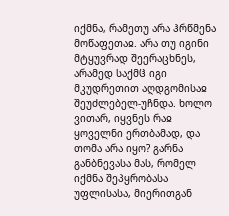იქმნა, რამეთუ არა ჰრწმენა მოწაფეთაჲ. არა თუ იგინი მტყუვრად შეერაცხნეს, არამედ საქმჱ იგი მკუდრეთით აღდგომისაჲ შეუძლებელ-უჩნდა. ხოლო ვითარ, იყვნეს რაჲ ყოველნი ერთბამად, და თომა არა იყო? გარნა განბნევასა მას, რომელ იქმნა შეპყრობასა უფლისასა, მიერითგან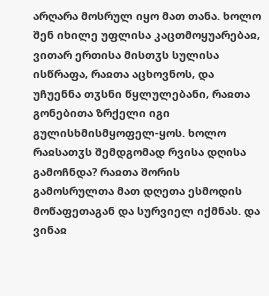არღარა მოსრულ იყო მათ თანა. ხოლო შენ იხილე უფლისა კაცთმოყუარებაჲ, ვითარ ერთისა მისთჳს სულისა ისწრაფა, რაჲთა აცხოვნოს, და უჩუენნა თჳსნი წყლულებანი, რაჲთა გონებითა ზრქელი იგი გულისხმისმყოფელ-ყოს. ხოლო რაჲსათჳს შემდგომად რვისა დღისა გამოჩნდა? რაჲთა შორის გამოსრულთა მათ დღეთა ესმოდის მოწაფეთაგან და სურვიელ იქმნას. და ვინაჲ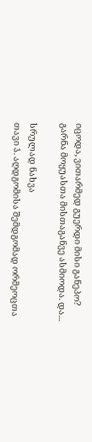იცოდა, ვითარმედ გუერდი მისი განეპო? გარნა მოყუასთა მისთაგანვე ასმიოდა. და...

სრულად ნახვა
თავი ა̂. აღდგომისა შემდგომად ორმეოცთა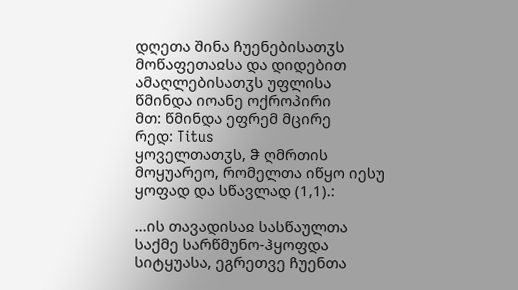დღეთა შინა ჩუენებისათჳს მოწაფეთაჲსა და დიდებით ამაღლებისათჳს უფლისა
წმინდა იოანე ოქროპირი
მთ: წმინდა ეფრემ მცირე
რედ: Titus
ყოველთათჳს, ჵ ღმრთის მოყუარეო, რომელთა იწყო იესუ ყოფად და სწავლად (1,1).:

...ის თავადისაჲ სასწაულთა საქმე სარწმუნო-ჰყოფდა სიტყუასა, ეგრეთვე ჩუენთა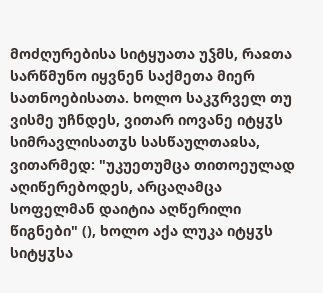მოძღურებისა სიტყუათა უჴმს, რაჲთა სარწმუნო იყვნენ საქმეთა მიერ სათნოებისათა. ხოლო საკჳრველ თუ ვისმე უჩნდეს, ვითარ იოვანე იტყჳს სიმრავლისათჳს სასწაულთაჲსა, ვითარმედ: "უკუეთუმცა თითოეულად აღიწერებოდეს, არცაღამცა სოფელმან დაიტია აღწერილი წიგნები" (), ხოლო აქა ლუკა იტყჳს სიტყჳსა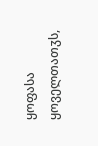ყოფასა ყოველთათჳს,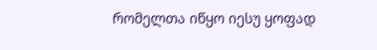რომელთა იწყო იესუ ყოფად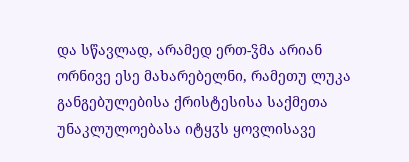და სწავლად, არამედ ერთ-ჴმა არიან ორნივე ესე მახარებელნი, რამეთუ ლუკა განგებულებისა ქრისტესისა საქმეთა უნაკლულოებასა იტყჳს ყოვლისავე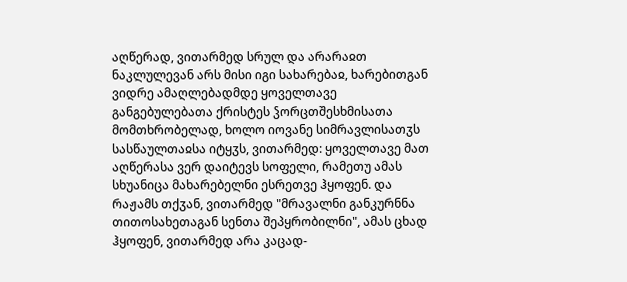აღწერად, ვითარმედ სრულ და არარაჲთ ნაკლულევან არს მისი იგი სახარებაჲ, ხარებითგან ვიდრე ამაღლებადმდე ყოველთავე განგებულებათა ქრისტეს ჴორცთშესხმისათა მომთხრობელად, ხოლო იოვანე სიმრავლისათჳს სასწაულთაჲსა იტყჳს, ვითარმედ: ყოველთავე მათ აღწერასა ვერ დაიტევს სოფელი, რამეთუ ამას სხუანიცა მახარებელნი ესრეთვე ჰყოფენ. და რაჟამს თქჳან, ვითარმედ "მრავალნი განკურნნა თითოსახეთაგან სენთა შეპყრობილნი", ამას ცხად ჰყოფენ, ვითარმედ არა კაცად-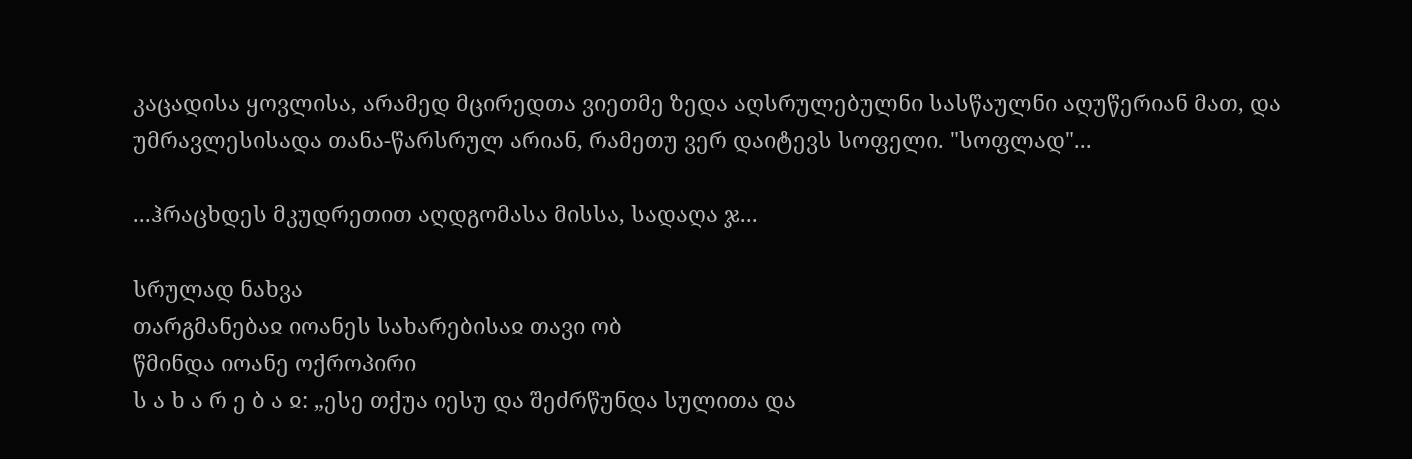კაცადისა ყოვლისა, არამედ მცირედთა ვიეთმე ზედა აღსრულებულნი სასწაულნი აღუწერიან მათ, და უმრავლესისადა თანა-წარსრულ არიან, რამეთუ ვერ დაიტევს სოფელი. "სოფლად"...

...ჰრაცხდეს მკუდრეთით აღდგომასა მისსა, სადაღა ჯ...

სრულად ნახვა
თარგმანებაჲ იოანეს სახარებისაჲ თავი ობ
წმინდა იოანე ოქროპირი
ს ა ხ ა რ ე ბ ა ჲ: „ესე თქუა იესუ და შეძრწუნდა სულითა და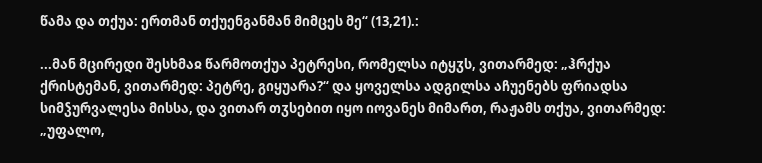წამა და თქუა: ერთმან თქუენგანმან მიმცეს მე“ (13,21).:

...მან მცირედი შესხმაჲ წარმოთქუა პეტრესი, რომელსა იტყჳს, ვითარმედ: „ჰრქუა ქრისტემან, ვითარმედ: პეტრე, გიყუარა?“ და ყოველსა ადგილსა აჩუენებს ფრიადსა სიმჴურვალესა მისსა, და ვითარ თჳსებით იყო იოვანეს მიმართ, რაჟამს თქუა, ვითარმედ: „უფალო,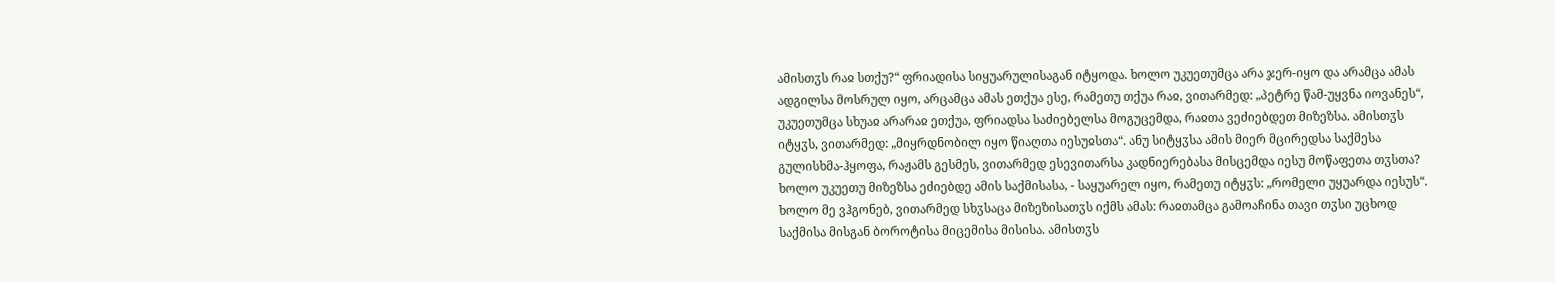ამისთჳს რაჲ სთქუ?“ ფრიადისა სიყუარულისაგან იტყოდა. ხოლო უკუეთუმცა არა ჯერ-იყო და არამცა ამას ადგილსა მოსრულ იყო, არცამცა ამას ეთქუა ესე, რამეთუ თქუა რაჲ, ვითარმედ: „პეტრე წამ-უყვნა იოვანეს“, უკუეთუმცა სხუაჲ არარაჲ ეთქუა, ფრიადსა საძიებელსა მოგუცემდა, რაჲთა ვეძიებდეთ მიზეზსა. ამისთჳს იტყჳს, ვითარმედ: „მიყრდნობილ იყო წიაღთა იესუჲსთა“. ანუ სიტყჳსა ამის მიერ მცირედსა საქმესა გულისხმა-ჰყოფა, რაჟამს გესმეს, ვითარმედ ესევითარსა კადნიერებასა მისცემდა იესუ მოწაფეთა თჳსთა? ხოლო უკუეთუ მიზეზსა ეძიებდე ამის საქმისასა, - საყუარელ იყო, რამეთუ იტყჳს: „რომელი უყუარდა იესუს“. ხოლო მე ვჰგონებ, ვითარმედ სხჳსაცა მიზეზისათჳს იქმს ამას: რაჲთამცა გამოაჩინა თავი თჳსი უცხოდ საქმისა მისგან ბოროტისა მიცემისა მისისა. ამისთჳს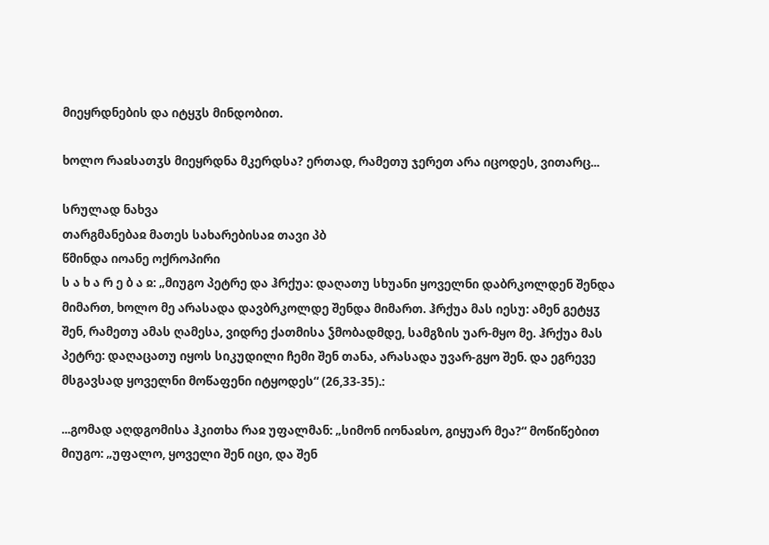მიეყრდნების და იტყჳს მინდობით.

ხოლო რაჲსათჳს მიეყრდნა მკერდსა? ერთად, რამეთუ ჯერეთ არა იცოდეს, ვითარც...

სრულად ნახვა
თარგმანებაჲ მათეს სახარებისაჲ თავი პბ
წმინდა იოანე ოქროპირი
ს ა ხ ა რ ე ბ ა ჲ: „მიუგო პეტრე და ჰრქუა: დაღათუ სხუანი ყოველნი დაბრკოლდენ შენდა მიმართ, ხოლო მე არასადა დავბრკოლდე შენდა მიმართ. ჰრქუა მას იესუ: ამენ გეტყჳ შენ, რამეთუ ამას ღამესა, ვიდრე ქათმისა ჴმობადმდე, სამგზის უარ-მყო მე. ჰრქუა მას პეტრე: დაღაცათუ იყოს სიკუდილი ჩემი შენ თანა, არასადა უვარ-გყო შენ. და ეგრევე მსგავსად ყოველნი მოწაფენი იტყოდეს“ (26,33-35).:

...გომად აღდგომისა ჰკითხა რაჲ უფალმან: „სიმონ იონაჲსო, გიყუარ მეა?“ მოწიწებით მიუგო: „უფალო, ყოველი შენ იცი, და შენ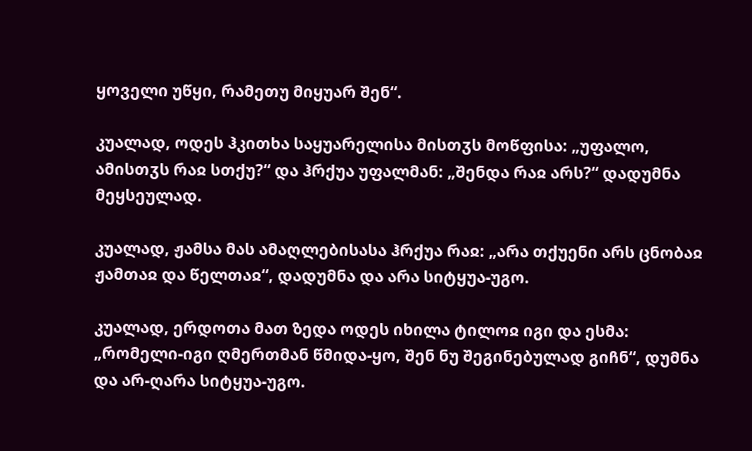ყოველი უწყი, რამეთუ მიყუარ შენ“.

კუალად, ოდეს ჰკითხა საყუარელისა მისთჳს მოწფისა: „უფალო, ამისთჳს რაჲ სთქუ?“ და ჰრქუა უფალმან: „შენდა რაჲ არს?“ დადუმნა მეყსეულად.

კუალად, ჟამსა მას ამაღლებისასა ჰრქუა რაჲ: „არა თქუენი არს ცნობაჲ ჟამთაჲ და წელთაჲ“, დადუმნა და არა სიტყუა-უგო.

კუალად, ერდოთა მათ ზედა ოდეს იხილა ტილოჲ იგი და ესმა: „რომელი-იგი ღმერთმან წმიდა-ყო, შენ ნუ შეგინებულად გიჩნ“, დუმნა და არ-ღარა სიტყუა-უგო.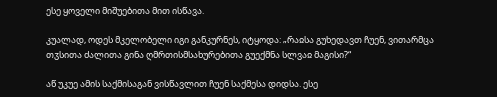ესე ყოველი მიშუებითა მით ისწავა.

კუალად, ოდეს მკელობელი იგი განკურნეს, იტყოდა: „რაჲსა გუხედავთ ჩუენ, ვითარმცა თჳსითა ძალითა გინა ღმრთისმსახურებითა გუექმნა სლვაჲ მაგისი?“

აწ უკუე ამის საქმისაგან ვისწავლით ჩუენ საქმესა დიდსა. ესე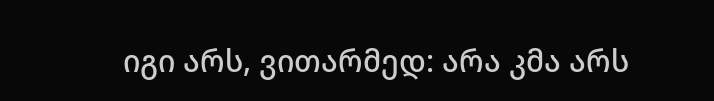იგი არს, ვითარმედ: არა კმა არს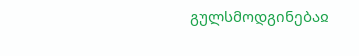გულსმოდგინებაჲ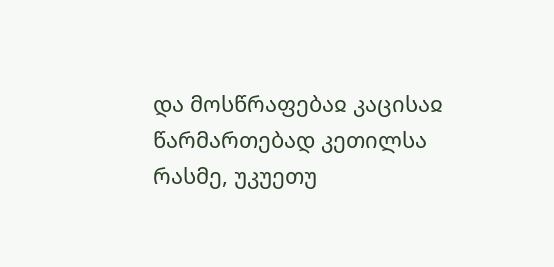და მოსწრაფებაჲ კაცისაჲ წარმართებად კეთილსა რასმე, უკუეთუ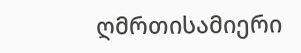ღმრთისამიერი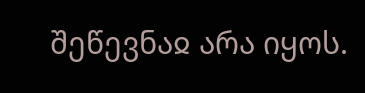შეწევნაჲ არა იყოს.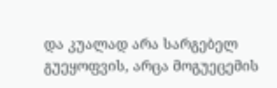და კუალად არა სარგებელ გუეყოფვის, არცა მოგუეცემის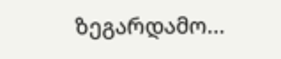ზეგარდამო...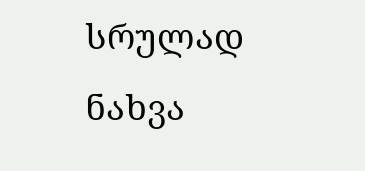სრულად ნახვა